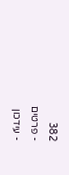382
- פרטים
- עידכון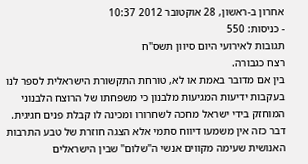אחרון ב-ראשון, 28 אוקטובר 2012 10:37
- כניסות: 550
תגובות לאירועי היום סיוון תשס"ח
רצח כגבורה.
בין אם מדובר באמת או לא, טורחת התקשורת הישראלית לספר לנו בעקבות ידיעות המגיעות מלבנון כי משפחתו של הרוצח הלבנוני המוחזק בידי ישראל מחכה לשחרורו ומכינה לו קבלת פנים חגיגית. דבר כזה אין משמעו דיווח סתמי אלא הצגה חוזרת של טבע התרבות האנושית שעימה מקווים אנשי ה"שלום" שבין הישראלים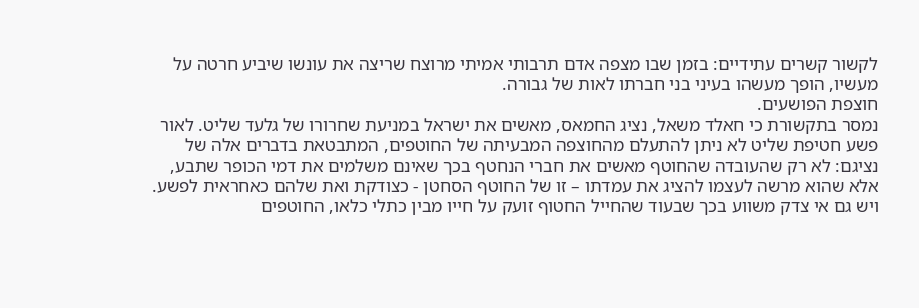לקשור קשרים עתידיים: בזמן שבו מצפה אדם תרבותי אמיתי מרוצח שריצה את עונשו שיביע חרטה על מעשיו, הופך מעשהו בעיני בני חברתו לאות של גבורה.
חוצפת הפושעים.
נמסר בתקשורת כי חאלד משאל, נציג החמאס, מאשים את ישראל במניעת שחרורו של גלעד שליט. לאור פשע חטיפת שליט לא ניתן להתעלם מהחוצפה המבעיתה של החוטפים, המתבטאת בדברים אלה של נציגם: לא רק שהעובדה שהחוטף מאשים את חברי הנחטף בכך שאינם משלמים את דמי הכופר שתבע, אלא שהוא מרשה לעצמו להציג את עמדתו – זו של החוטף הסחטן - כצודקת ואת שלהם כאחראית לפשע.
ויש גם אי צדק משווע בכך שבעוד שהחייל החטוף זועק על חייו מבין כתלי כלאו, החוטפים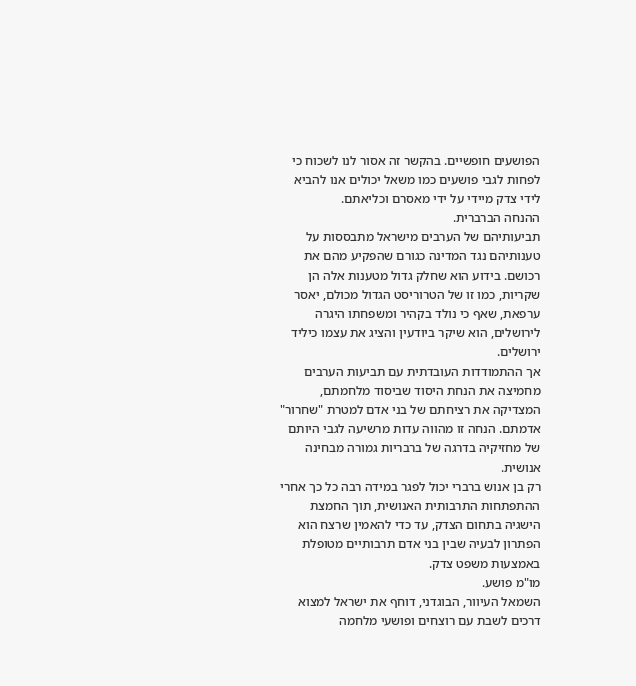הפושעים חופשיים. בהקשר זה אסור לנו לשכוח כי לפחות לגבי פושעים כמו משאל יכולים אנו להביא לידי צדק מיידי על ידי מאסרם וכליאתם.
ההנחה הברברית.
תביעותיהם של הערבים מישראל מתבססות על טענותיהם נגד המדינה כגורם שהפקיע מהם את רכושם. בידוע הוא שחלק גדול מטענות אלה הן שקריות, כמו זו של הטרוריסט הגדול מכולם, יאסר ערפאת, שאף כי נולד בקהיר ומשפחתו היגרה לירושלים, הוא שיקר ביודעין והציג את עצמו כיליד ירושלים.
אך ההתמודדות העובדתית עם תביעות הערבים מחמיצה את הנחת היסוד שביסוד מלחמתם, המצדיקה את רציחתם של בני אדם למטרת "שחרור" אדמתם. הנחה זו מהווה עדות מרשיעה לגבי היותם של מחזיקיה בדרגה של ברבריות גמורה מבחינה אנושית.
רק בן אנוש ברברי יכול לפגר במידה רבה כל כך אחרי ההתפתחות התרבותית האנושית, תוך החמצת הישגיה בתחום הצדק, עד כדי להאמין שרצח הוא הפתרון לבעיה שבין בני אדם תרבותיים מטופלת באמצעות משפט צדק.
מו"מ פושע.
השמאל העיוור, הבוגדני, דוחף את ישראל למצוא דרכים לשבת עם רוצחים ופושעי מלחמה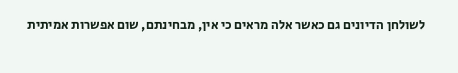לשולחן הדיונים גם כאשר אלה מראים כי אין, מבחינתם, שום אפשרות אמיתית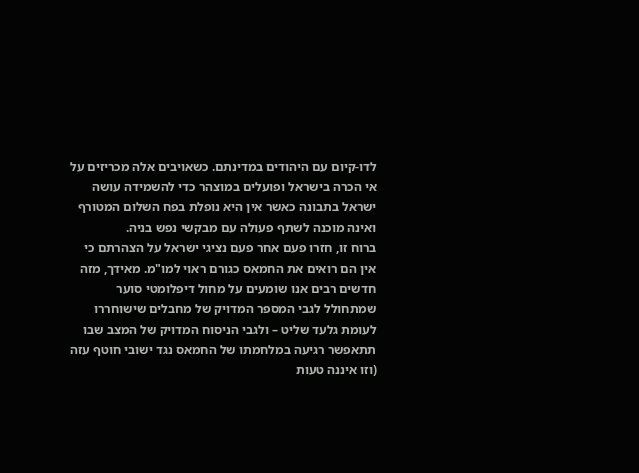לדו-קיום עם היהודים במדינתם. כשאויבים אלה מכריזים על אי הכרה בישראל ופועלים במוצהר כדי להשמידה עושה ישראל בתבונה כאשר אין היא נופלת בפח השלום המטורף ואינה מוכנה לשתף פעולה עם מבקשי נפש בניה.
ברוח זו, חזרו פעם אחר פעם נציגי ישראל על הצהרתם כי אין הם רואים את החמאס כגורם ראוי למו"מ. מאידך, מזה חדשים רבים אנו שומעים על מחול דיפלומטי סוער שמתחולל לגבי המספר המדויק של מחבלים שישוחררו לעומת גלעד שליט – ולגבי הניסוח המדויק של המצב שבו תתאפשר רגיעה במלחמתו של החמאס נגד ישובי חוטף עזה (וזו איננה טעות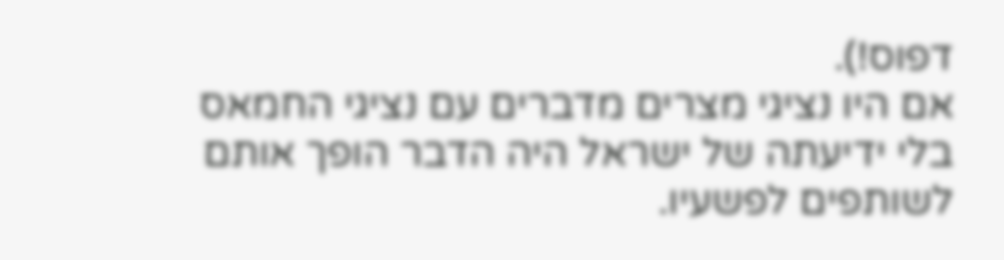דפוס!).
אם היו נציגי מצרים מדברים עם נציגי החמאס בלי ידיעתה של ישראל היה הדבר הופך אותם לשותפים לפשעיו.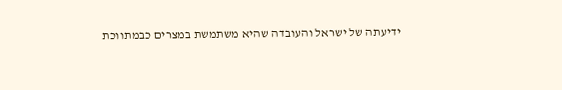ידיעתה של ישראל והעובדה שהיא משתמשת במצרים כבמתווכת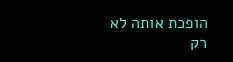הופכת אותה לא רק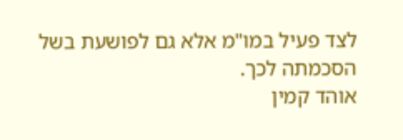לצד פעיל במו"מ אלא גם לפושעת בשל הסכמתה לכך.
אוהד קמין